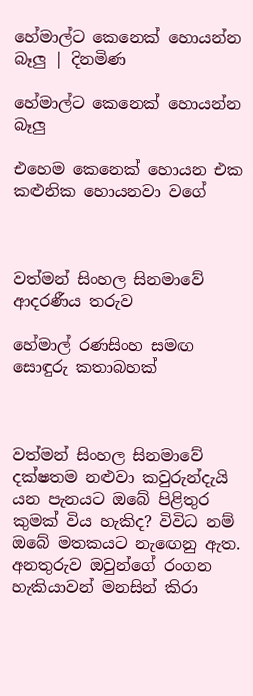හේමාල්ට කෙනෙක් හොයන්න බෑලු | දිනමිණ

හේමාල්ට කෙනෙක් හොයන්න බෑලු

එහෙම කෙනෙක් හොයන එක කළුනික හොයනවා වගේ



වත්මන් සිංහල සිනමාවේ ආදරණීය තරුව

හේමාල් රණසිංහ සමඟ සොඳුරු කතාබහක්



වත්මන් සිංහල සිනමාවේ දක්ෂතම නළුවා කවුරුන්දැයි යන පැනයට ඔබේ පිළිතුර කුමක් විය හැකිද? විවිධ නම් ඔබේ මතකයට නැඟෙනු ඇත. අනතුරුව ඔවුන්ගේ රංගන හැකියාවන් මනසින් කිරා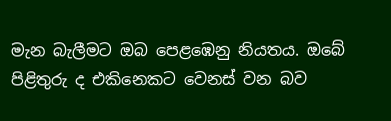මැන බැලීමට ඔබ පෙළඹෙනු නියතය. ඔබේ පිළිතුරු ද එකිනෙකට වෙනස් වන බව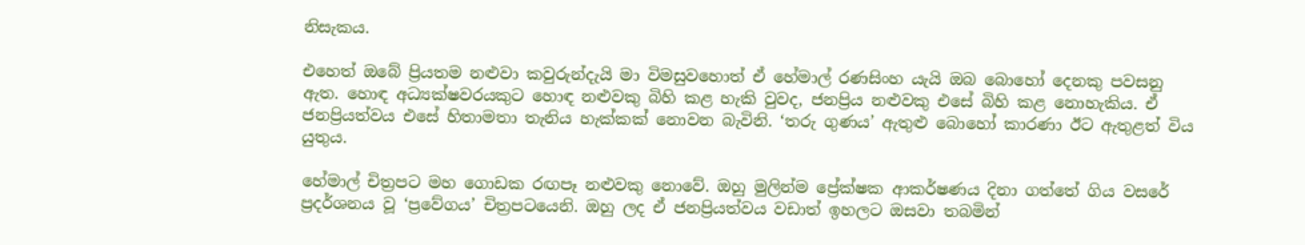නිසැකය.

එහෙත් ඔබේ ප්‍රියතම නළුවා කවුරුන්දැයි මා විමසුවහොත් ඒ හේමාල් රණසිංහ යැයි ඔබ බොහෝ දෙනකු පවසනු ඇත. හොඳ අධ්‍යක්ෂවරයකුට හොඳ නළුවකු බිහි කළ හැකි වුවද, ජනප්‍රිය නළුවකු එසේ බිහි කළ නොහැකිය. ඒ ජනප්‍රියත්වය එසේ හිතාමතා තැනිය හැක්කක් නොවන බැවිනි. ‘තරු ගුණය’ ඇතුළු බොහෝ කාරණා ඊට ඇතුළත් විය යුතුය.

හේමාල් චිත්‍රපට මහ ගොඩක රඟපෑ නළුවකු නොවේ. ඔහු මුලින්ම ප්‍රේක්ෂක ආකර්ෂණය දිනා ගත්තේ ගිය වසරේ ප්‍රදර්ශනය වූ ‘ප්‍රවේගය’ චිත්‍රපටයෙනි. ඔහු ලද ඒ ජනප්‍රියත්වය වඩාත් ඉහලට ඔසවා තබමින්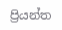ප්‍රියන්ත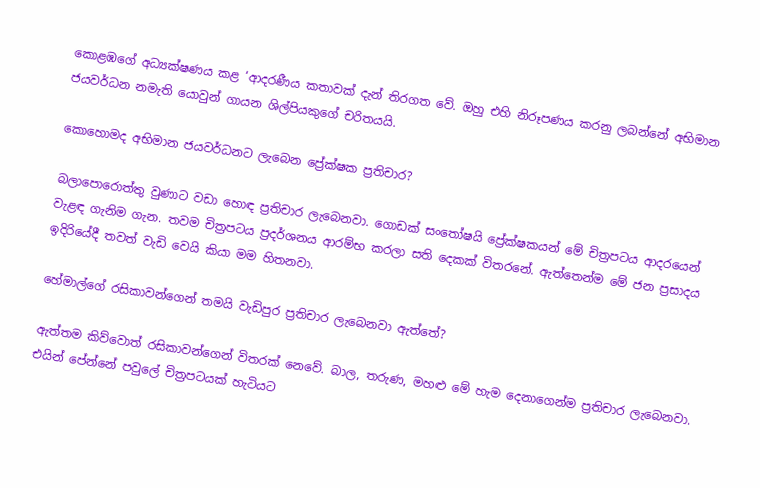කොළඹගේ අධ්‍යක්ෂණය කළ ‘ආදරණීය කතාවක් දැන් තිරගත වේ. ඔහු එහි නිරූපණය කරනු ලබන්නේ අභිමාන ජයවර්ධන නමැති යොවුන් ගායන ශිල්පියකුගේ චරිතයයි.

කොහොමද අභිමාන ජයවර්ධනට ලැබෙන ප්‍රේක්ෂක ප්‍රතිචාර?

බලාපොරොත්තු වුණාට වඩා හොඳ ප්‍රතිචාර ලැබෙනවා. ගොඩක් සංතෝෂයි ප්‍රේක්ෂකයන් මේ චිත්‍රපටය ආදරයෙන් වැළඳ ගැනිම ගැන. තවම චිත්‍රපටය ප්‍රදර්ශනය ආරම්භ කරලා සති දෙකක් විතරනේ. ඇත්තෙන්ම මේ ජන ප්‍රසාදය ඉදිරියේදී තවත් වැඩි වෙයි කියා මම හිතනවා.

හේමාල්ගේ රසිකාවන්ගෙන් තමයි වැඩිපුර ප්‍රතිචාර ලැබෙනවා ඇත්තේ?

ඇත්තම කිව්වොත් රසිකාවන්ගෙන් විතරක් නෙවේ. බාල, තරුණ, මහළු මේ හැම දෙනාගෙන්ම ප්‍රතිචාර ලැබෙනවා. එයින් පේන්නේ පවුලේ චිත්‍රපටයක් හැටියට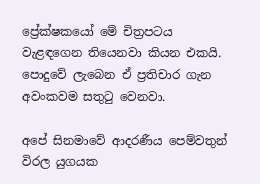ප්‍රේක්ෂකයෝ මේ චිත්‍රපටය වැළඳගෙන තියෙනවා කියන එකයි. පොදුවේ ලැබෙන ඒ ප්‍රතිචාර ගැන අවංකවම සතුටු වෙනවා.

අපේ සිනමාවේ ආදරණීය පෙම්වතුන් විරල යුගයක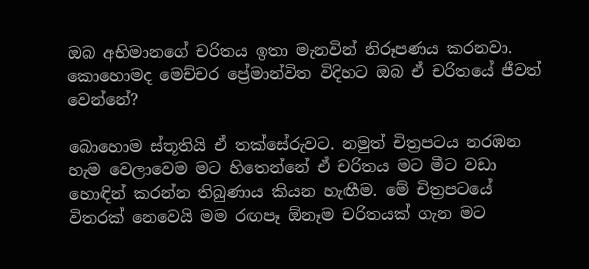ඔබ අභිමානගේ චරිතය ඉතා මැනවින් නිරූපණය කරනවා. කොහොමද මෙච්චර ප්‍රේමාන්විත විදිහට ඔබ ඒ චරිතයේ ජීවත් වෙන්නේ?

බොහොම ස්තූතියි ඒ තක්සේරුවට. නමුත් චිත්‍රපටය නරඹන හැම වෙලාවෙම මට හිතෙන්නේ ඒ චරිතය මට මීට වඩා හොඳින් කරන්න තිබුණාය කියන හැඟීම. මේ චිත්‍රපටයේ විතරක් නෙවෙයි මම රඟපෑ ඕනෑම චරිතයක් ගැන මට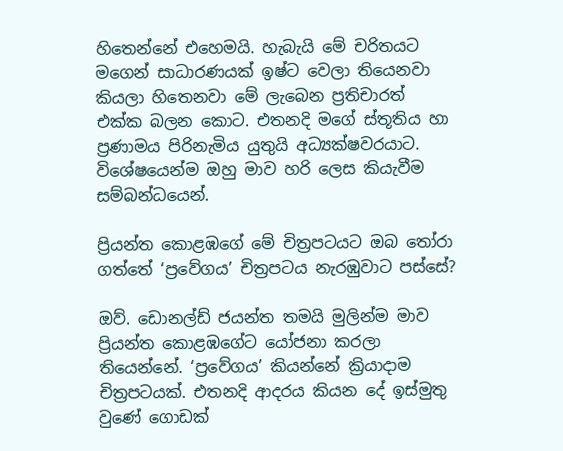හිතෙන්නේ එහෙමයි. හැබැයි මේ චරිතයට මගෙන් සාධාරණයක් ඉෂ්ට වෙලා තියෙනවා කියලා හිතෙනවා මේ ලැබෙන ප්‍රතිචාරත් එක්ක බලන කොට. එතනදි මගේ ස්තූතිය හා ප්‍රණාමය පිරිනැමිය යුතුයි අධ්‍යක්ෂවරයාට. විශේෂයෙන්ම ඔහු මාව හරි ලෙස කියැවීම සම්බන්ධයෙන්.

ප්‍රියන්ත කොළඹගේ මේ චිත්‍රපටයට ඔබ තෝරා ගත්තේ ‘ප්‍රවේගය’ චිත්‍රපටය නැරඹුවාට පස්සේ?

ඔව්. ඩොනල්ඩ් ජයන්ත තමයි මුලින්ම මාව ප්‍රියන්ත කොළඹගේට යෝජනා කරලා තියෙන්නේ. ‘ප්‍රවේගය’ කියන්නේ ක්‍රියාදාම චිත්‍රපටයක්. එතනදි ආදරය කියන දේ ඉස්මුතු වුණේ ගොඩක්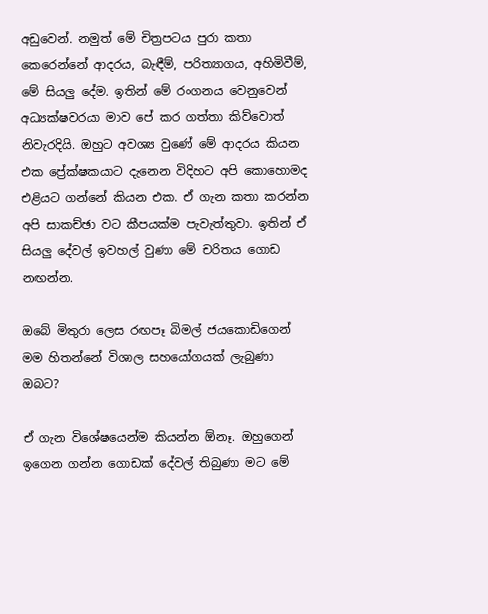අඩුවෙන්. නමුත් මේ චිත්‍රපටය පුරා කතා කෙරෙන්නේ ආදරය, බැඳීම්, පරිත්‍යාගය, අහිමිවීම්, මේ සියලු දේම. ඉතින් මේ රංගනය වෙනුවෙන් අධ්‍යක්ෂවරයා මාව පේ කර ගත්තා කිව්වොත් නිවැරදියි. ඔහුට අවශ්‍ය වුණේ මේ ආදරය කියන එක ප්‍රේක්ෂකයාට දැනෙන විදිහට අපි කොහොමද එළියට ගන්නේ කියන එක. ඒ ගැන කතා කරන්න අපි සාකච්ඡා වට කීපයක්ම පැවැත්තුවා. ඉතින් ඒ සියලු දේවල් ඉවහල් වුණා මේ චරිතය ගොඩ නඟන්න.

ඔබේ මිතුරා ලෙස රඟපෑ බිමල් ජයකොඩිගෙන් මම හිතන්නේ විශාල සහයෝගයක් ලැබුණා ඔබට?

ඒ ගැන විශේෂයෙන්ම කියන්න ඕනෑ. ඔහුගෙන් ඉගෙන ගන්න ගොඩක් දේවල් තිබුණා මට මේ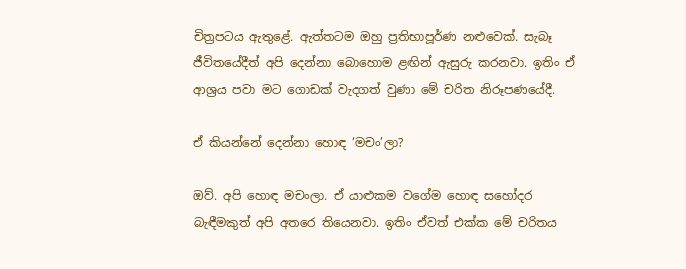චිත්‍රපටය ඇතුළේ. ඇත්තටම ඔහු ප්‍රතිභාපූර්ණ නළුවෙක්. සැබෑ ජීවිතයේදීත් අපි දෙන්නා බොහොම ළඟින් ඇසුරු කරනවා. ඉතිං ඒ ආශ්‍රය පවා මට ගොඩක් වැදගත් වුණා මේ චරිත නිරූපණයේදී.

ඒ කියන්නේ දෙන්නා හොඳ ‘මචං’ලා?

ඔව්. අපි හොඳ මචංලා. ඒ යාළුකම වගේම හොඳ සහෝදර බැඳීමකුත් අපි අතරෙ තියෙනවා. ඉතිං ඒවත් එක්ක මේ චරිතය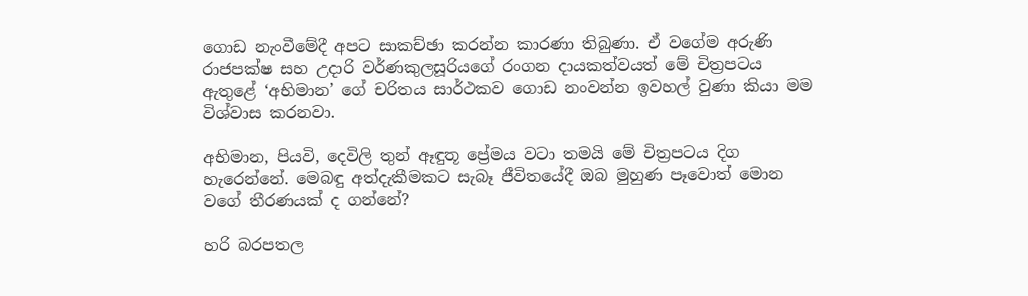ගොඩ නැංවීමේදී අපට සාකච්ඡා කරන්න කාරණා තිබුණා. ඒ වගේම අරුණි රාජපක්ෂ සහ උදාරි වර්ණකුලසූරියගේ රංගන දායකත්වයත් මේ චිත්‍රපටය ඇතුළේ ‘අභිමාන’ ගේ චරිතය සාර්ථකව ගොඩ නංවන්න ඉවහල් වුණා කියා මම විශ්වාස කරනවා.

අභිමාන, පියවි, දෙවිලි තුන් ඈඳුතූ ප්‍රේමය වටා තමයි මේ චිත්‍රපටය දිග හැරෙන්නේ. මෙබඳු අත්දැකීමකට සැබෑ ජීවිතයේදී ඔබ මුහුණ පෑවොත් මොන වගේ තීරණයක් ද ගන්නේ?

හරි බරපතල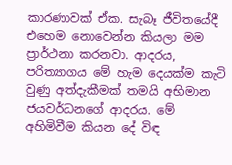කාරණාවක් ඒක. සැබෑ ජීවිතයේදී එහෙම නොවෙන්න කියලා මම ප්‍රාර්ථනා කරනවා. ආදරය, පරිත්‍යාගය මේ හැම දෙයක්ම කැටි වුණු අත්දැකීමක් තමයි අභිමාන ජයවර්ධනගේ ආදරය. මේ අහිමිවීම කියන දේ විඳ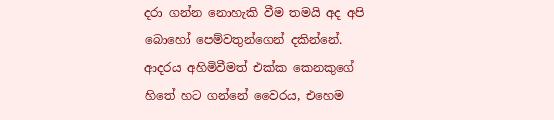දරා ගන්න නොහැකි වීම තමයි අද අපි බොහෝ පෙම්වතුන්ගෙන් දකින්නේ. ආදරය අහිමිවීමත් එක්ක කෙනකුගේ හිතේ හට ගන්නේ වෛරය, එහෙම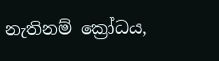නැතිනම් ක්‍රෝධය,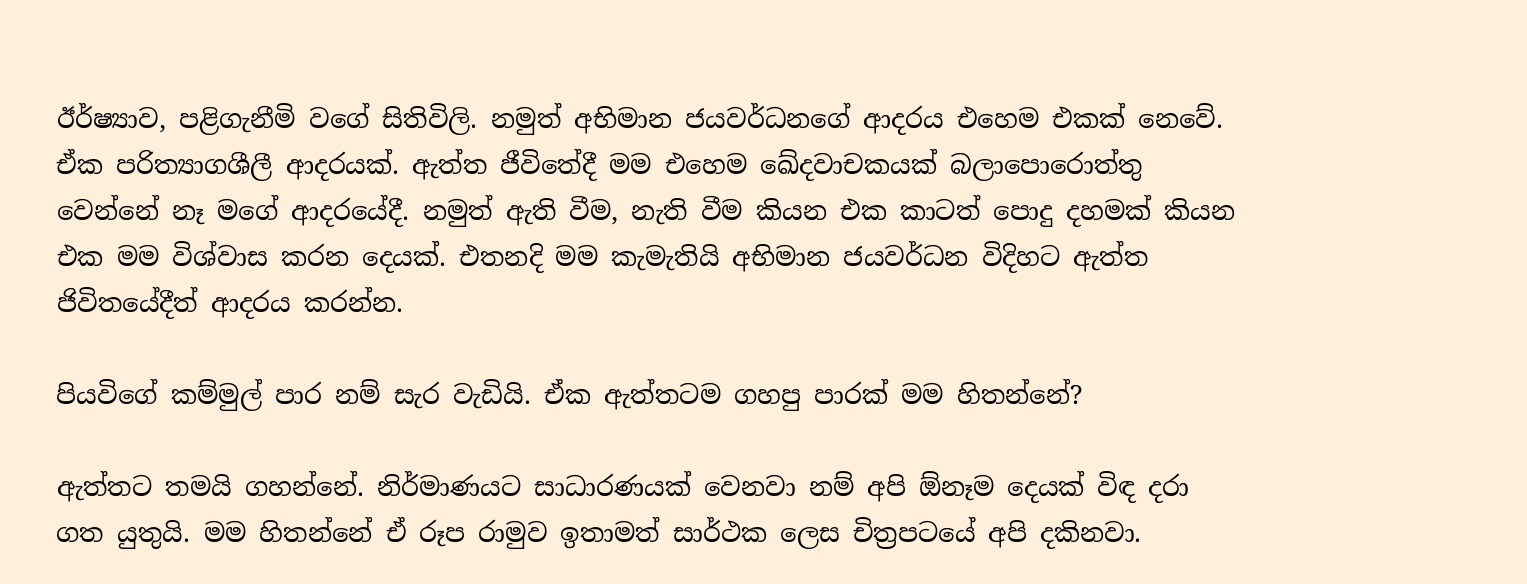ඊර්ෂ්‍යාව, පළිගැනීමි වගේ සිතිවිලි. නමුත් අභිමාන ජයවර්ධනගේ ආදරය එහෙම එකක් නෙවේ. ඒක පරිත්‍යාගශීලී ආදරයක්. ඇත්ත ජීවිතේදී මම එහෙම ඛේදවාචකයක් බලාපොරොත්තු වෙන්නේ නෑ මගේ ආදරයේදී. නමුත් ඇති වීම, නැති වීම කියන එක කාටත් පොදු දහමක් කියන එක මම විශ්වාස කරන දෙයක්. එතනදි මම කැමැතියි අභිමාන ජයවර්ධන විදිහට ඇත්ත ජිවිතයේදීත් ආදරය කරන්න.

පියවිගේ කම්මුල් පාර නම් සැර වැඩියි. ඒක ඇත්තටම ගහපු පාරක් මම හිතන්නේ?

ඇත්තට තමයි ගහන්නේ. නිර්මාණයට සාධාරණයක් වෙනවා නම් අපි ඕනෑම දෙයක් විඳ දරා ගත යුතුයි. මම හිතන්නේ ඒ රූප රාමුව ඉතාමත් සාර්ථක ලෙස චිත්‍රපටයේ අපි දකිනවා.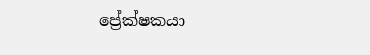ප්‍රේක්ෂකයා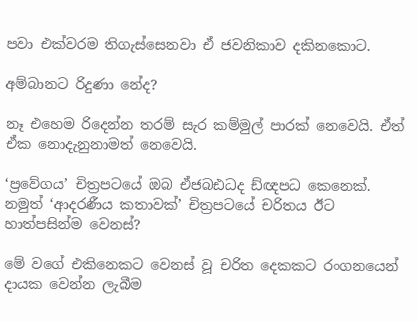පවා එක්වරම තිගැස්සෙනවා ඒ ජවනිකාව දකිනකොට.

අම්බානට රිදුණා නේද?

නෑ එහෙම රිදෙන්න තරම් සැර කම්මුල් පාරක් නෙවෙයි. ඒත් ඒක නොදැනුනාමත් නෙවෙයි.

‘ප්‍රවේගය’ චිත්‍රපටයේ ඔබ ඒජබඪධද ඩ්ඥපධ කෙනෙක්. නමුත් ‘ආදරණීය කතාවක්’ චිත්‍රපටයේ චරිතය ඊට හාත්පසින්ම වෙනස්?

මේ වගේ එකිනෙකට වෙනස් වූ චරිත දෙකකට රංගනයෙන් දායක වෙන්න ලැබීම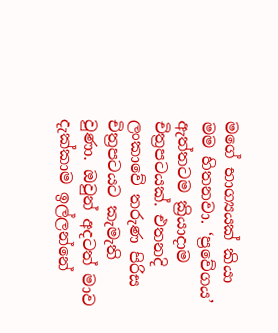මගේ භාග්‍යයක් කියා මම හිතනවා. ‘ප්‍රවේගය’ ඇත්තටම ක්‍රියාදාම චිත්‍රපටයක්. එතනදි ලංකාවේ තරුණ පිරිස චිත්‍රපටයට කැමැති වුණා. ඔවුන් අදටත් මාව දැක්කාම ඉල්ලන්නේ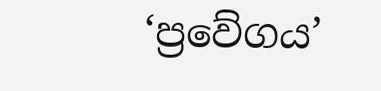‘ප්‍රවේගය’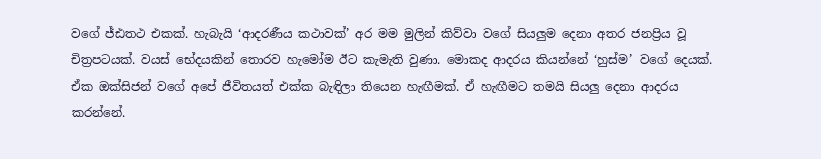වගේ ජ්ඪතථ එකක්. හැබැයි ‘ආදරණීය කථාවක්’ අර මම මුලින් කිව්වා වගේ සියලුම දෙනා අතර ජනප්‍රිය වූ චිත්‍රපටයක්. වයස් භේදයකින් තොරව හැමෝම ඊට කැමැති වුණා. මොකද ආදරය කියන්නේ ‘හුස්ම’ වගේ දෙයක්. ඒක ඔක්සිජන් වගේ අපේ ජීවිතයත් එක්ක බැඳිලා තියෙන හැඟීමක්. ඒ හැඟීමට තමයි සියලු දෙනා ආදරය කරන්නේ.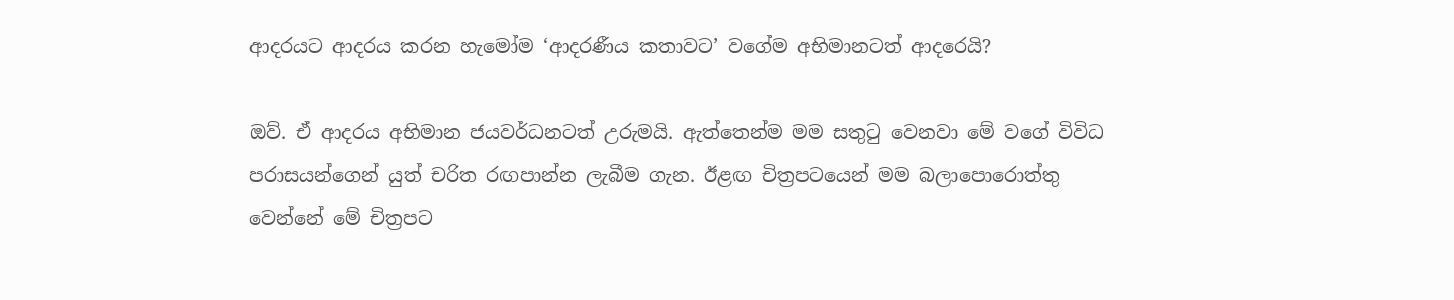ආදරයට ආදරය කරන හැමෝම ‘ආදරණීය කතාවට’ වගේම අභිමානටත් ආදරෙයි?

ඔව්. ඒ ආදරය අභිමාන ජයවර්ධනටත් උරුමයි. ඇත්තෙන්ම මම සතුටු වෙනවා මේ වගේ විවිධ පරාසයන්ගෙන් යුත් චරිත රඟපාන්න ලැබීම ගැන. ඊළඟ චිත්‍රපටයෙන් මම බලාපොරොත්තු වෙන්නේ මේ චිත්‍රපට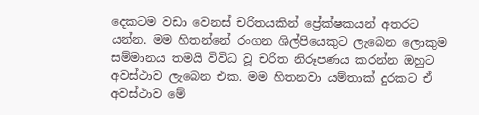දෙකටම වඩා වෙනස් චරිතයකින් ප්‍රේක්ෂකයන් අතරට යන්න. මම හිතන්නේ රංගන ශිල්පියෙකුට ලැබෙන ලොකුම සම්මානය තමයි විවිධ වූ චරිත නිරූපණය කරන්න ඔහුට අවස්ථාව ලැබෙන එක. මම හිතනවා යම්තාක් දුරකට ඒ අවස්ථාව මේ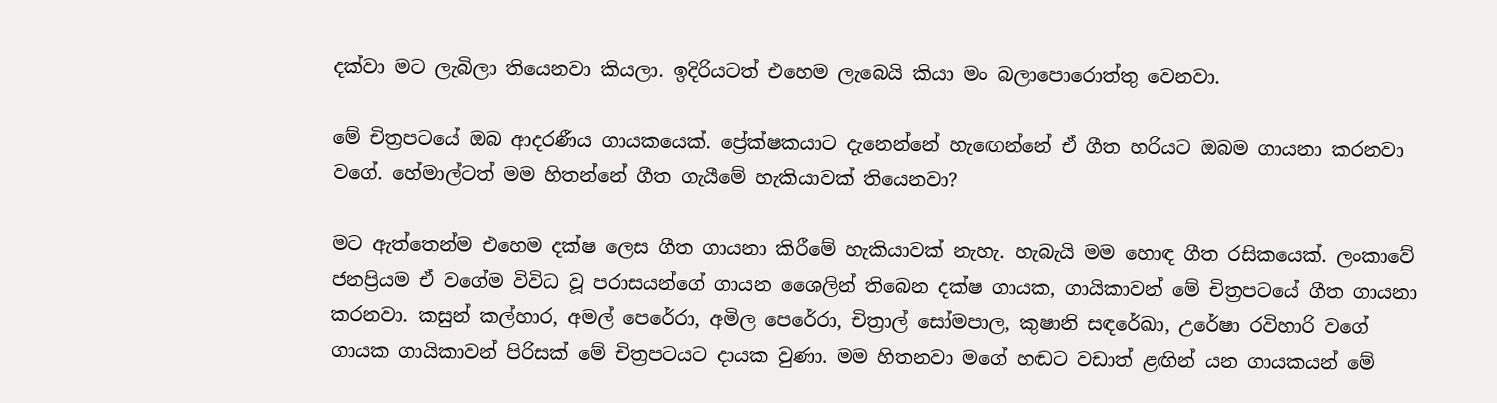දක්වා මට ලැබිලා තියෙනවා කියලා. ඉදිරියටත් එහෙම ලැබෙයි කියා මං බලාපොරොත්තු වෙනවා.

මේ චිත්‍රපටයේ ඔබ ආදරණීය ගායකයෙක්. ප්‍රේක්ෂකයාට දැනෙන්නේ හැඟෙන්නේ ඒ ගීත හරියට ඔබම ගායනා කරනවා වගේ. හේමාල්ටත් මම හිතන්නේ ගීත ගැයීමේ හැකියාවක් තියෙනවා?

මට ඇත්තෙන්ම එහෙම දක්ෂ ලෙස ගීත ගායනා කිරීමේ හැකියාවක් නැහැ. හැබැයි මම හොඳ ගීත රසිකයෙක්. ලංකාවේ ජනප්‍රියම ඒ වගේම විවිධ වූ පරාසයන්ගේ ගායන ශෛලින් තිබෙන දක්ෂ ගායක, ගායිකාවන් මේ චිත්‍රපටයේ ගීත ගායනා කරනවා. කසුන් කල්හාර, අමල් පෙරේරා, අමිල පෙරේරා, චිත්‍රාල් සෝමපාල, කුෂානි සඳරේඛා, උරේෂා රවිහාරි වගේ ගායක ගායිකාවන් පිරිසක් මේ චිත්‍රපටයට දායක වුණා. මම හිතනවා මගේ හඬට වඩාත් ළඟින් යන ගායකයන් මේ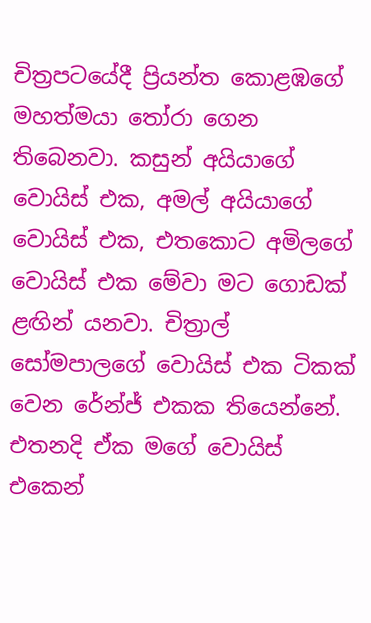චිත්‍රපටයේදී ප්‍රියන්ත කොළඹගේ මහත්මයා තෝරා ගෙන තිබෙනවා. කසුන් අයියාගේ වොයිස් එක, අමල් අයියාගේ වොයිස් එක, එතකොට අමිලගේ වොයිස් එක මේවා මට ගොඩක් ළඟින් යනවා. චිත්‍රාල් සෝමපාලගේ වොයිස් එක ටිකක් වෙන රේන්ජ් එකක තියෙන්නේ. එතනදි ඒක මගේ වොයිස් එකෙන්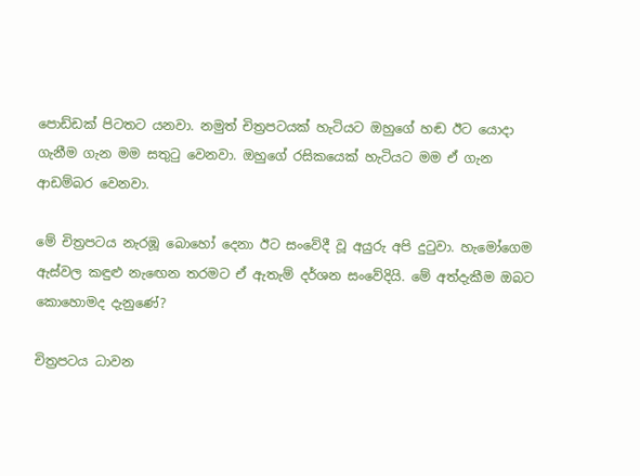පොඩ්ඩක් පිටතට යනවා. නමුත් චිත්‍රපටයක් හැටියට ඔහුගේ හඬ ඊට යොදා ගැනීම ගැන මම සතුටු වෙනවා. ඔහුගේ රසිකයෙක් හැටියට මම ඒ ගැන ආඩම්බර වෙනවා.

මේ චිත්‍රපටය නැරඹූ බොහෝ දෙනා ඊට සංවේදී වූ අයුරු අපි දුටුවා. හැමෝගෙම ඇස්වල කඳුළු නැඟෙන තරමට ඒ ඇතැම් දර්ශන සංවේදියි. මේ අත්දැකීම ඔබට කොහොමද දැනුණේ?

චිත්‍රපටය ධාවන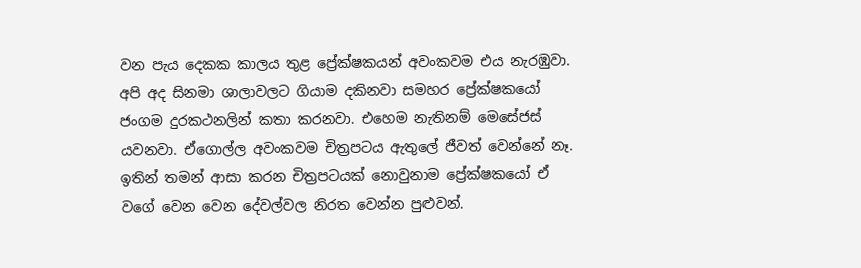වන පැය දෙකක කාලය තුළ ප්‍රේක්ෂකයන් අවංකවම එය නැරඹුවා. අපි අද සිනමා ශාලාවලට ගියාම දකිනවා සමහර ප්‍රේක්ෂකයෝ ජංගම දුරකථනලින් කතා කරනවා. එහෙම නැතිනම් මෙසේජස් යවනවා. ඒගොල්ල අවංකවම චිත්‍රපටය ඇතුලේ ජීවත් වෙන්නේ නෑ. ඉතින් තමන් ආසා කරන චිත්‍රපටයක් නොවුනාම ප්‍රේක්ෂකයෝ ඒ වගේ වෙන වෙන දේවල්වල නිරත වෙන්න පුළුවන්.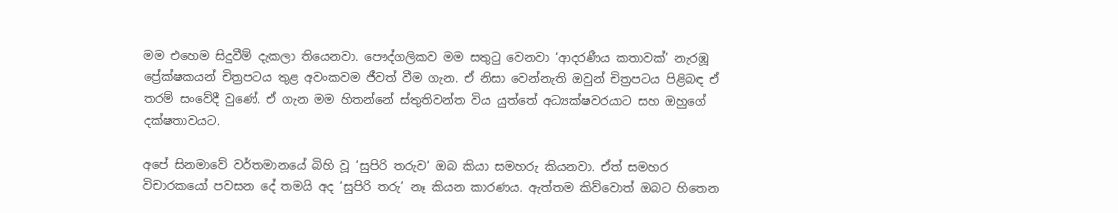මම එහෙම සිදුවීම් දැකලා තියෙනවා. පෞද්ගලිකව මම සතුටු වෙනවා ‘ආදරණීය කතාවක්’ නැරඹූ ප්‍රේක්ෂකයන් චිත්‍රපටය තුළ අවංකවම ජීවත් වීම ගැන. ඒ නිසා වෙන්නැති ඔවුන් චිත්‍රපටය පිළිබඳ ඒ තරම් සංවේදී වුණේ. ඒ ගැන මම හිතන්නේ ස්තුතිවන්ත විය යුත්තේ අධ්‍යක්ෂවරයාට සහ ඔහුගේ දක්ෂතාවයට.

අපේ සිනමාවේ වර්තමානයේ බිහි වූ ‘සුපිරි තරුව‘ ඔබ කියා සමහරු කියනවා. ඒත් සමහර විචාරකයෝ පවසන දේ තමයි අද ‘සුපිරි තරු’ නෑ කියන කාරණය. ඇත්තම කිව්වොත් ඔබට හිතෙන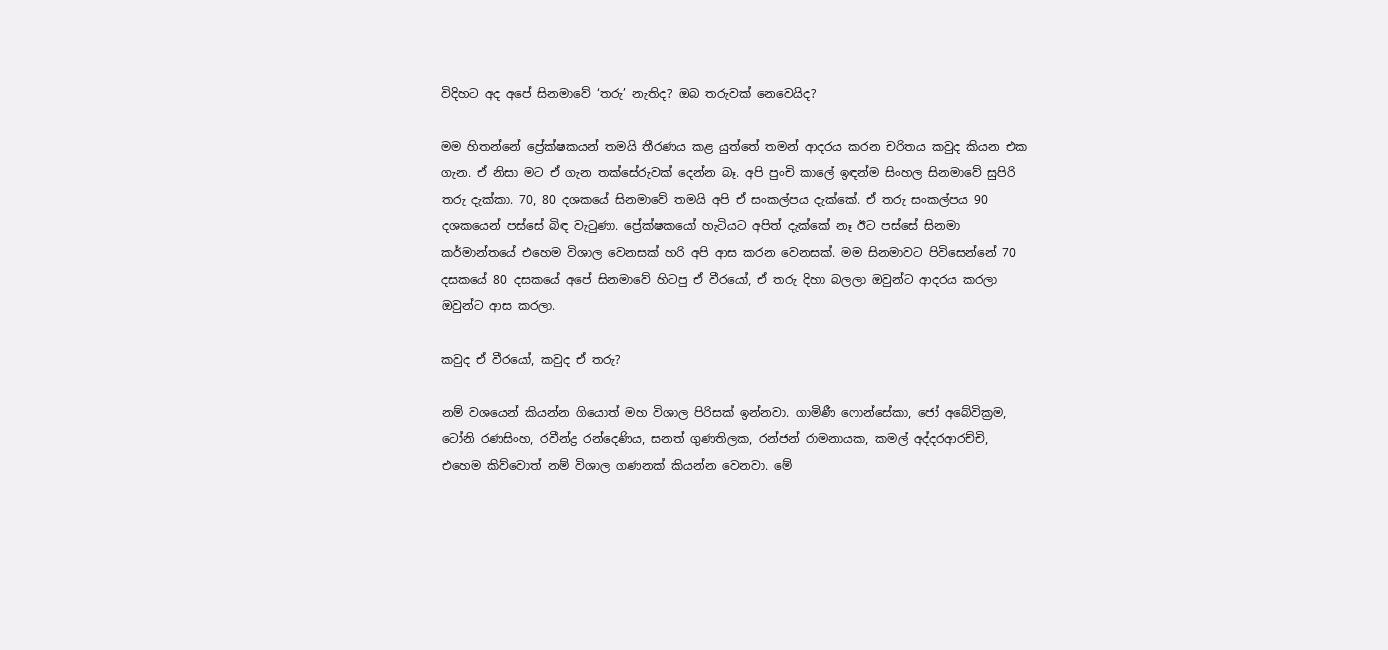විදිහට අද අපේ සිනමාවේ ‘තරු’ නැතිද? ඔබ තරුවක් නෙවෙයිද?

මම හිතන්නේ ප්‍රේක්ෂකයන් තමයි තීරණය කළ යුත්තේ තමන් ආදරය කරන චරිතය කවුද කියන එක ගැන. ඒ නිසා මට ඒ ගැන තක්සේරුවක් දෙන්න බෑ. අපි පුංචි කාලේ ඉඳන්ම සිංහල සිනමාවේ සුපිරි තරු දැක්කා. 70, 80 දශකයේ සිනමාවේ තමයි අපි ඒ සංකල්පය දැක්කේ. ඒ තරු සංකල්පය 90 දශකයෙන් පස්සේ බිඳ වැටුණා. ප්‍රේක්ෂකයෝ හැටියට අපිත් දැක්කේ නෑ ඊට පස්සේ සිනමා කර්මාන්තයේ එහෙම විශාල වෙනසක් හරි අපි ආස කරන වෙනසක්. මම සිනමාවට පිවිසෙන්නේ 70 දසකයේ 80 දසකයේ අපේ සිනමාවේ හිටපු ඒ වීරයෝ, ඒ තරු දිහා බලලා ඔවුන්ට ආදරය කරලා ඔවුන්ට ආස කරලා.

කවුද ඒ වීරයෝ, කවුද ඒ තරු?

නම් වශයෙන් කියන්න ගියොත් මහ විශාල පිරිසක් ඉන්නවා. ගාමිණී ෆොන්සේකා, ජෝ අබේවික්‍රම, ටෝනි රණසිංහ, රවීන්ද්‍ර රන්දෙණිය, සනත් ගුණතිලක, රන්ජන් රාමනායක, කමල් අද්දරආරච්චි, එහෙම කිව්වොත් නම් විශාල ගණනක් කියන්න වෙනවා. මේ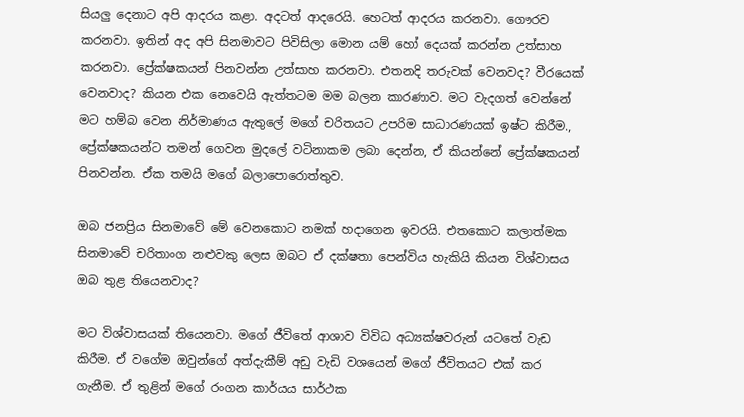සියලු දෙනාට අපි ආදරය කළා. අදටත් ආදරෙයි. හෙටත් ආදරය කරනවා. ගෞරව කරනවා. ඉතින් අද අපි සිනමාවට පිවිසිලා මොන යම් හෝ දෙයක් කරන්න උත්සාහ කරනවා. ප්‍රේක්ෂකයන් පිනවන්න උත්සාහ කරනවා. එතනදි තරුවක් වෙනවද? වීරයෙක් වෙනවාද? කියන එක නෙවෙයි ඇත්තටම මම බලන කාරණාව. මට වැදගත් වෙන්නේ මට හම්බ වෙන නිර්මාණය ඇතුලේ මගේ චරිතයට උපරිම සාධාරණයක් ඉෂ්ට කිරීම., ප්‍රේක්ෂකයන්ට තමන් ගෙවන මුදලේ වටිනාකම ලබා දෙන්න, ඒ කියන්නේ ප්‍රේක්ෂකයන් පිනවන්න. ඒක තමයි මගේ බලාපොරොත්තුව.

ඔබ ජනප්‍රිය සිනමාවේ මේ වෙනකොට නමක් හදාගෙන ඉවරයි. එතකොට කලාත්මක සිනමාවේ චරිතාංග නළුවකු ලෙස ඔබට ඒ දක්ෂතා පෙන්විය හැකියි කියන විශ්වාසය ඔබ තුළ තියෙනවාද?

මට විශ්වාසයක් තියෙනවා. මගේ ජීවිතේ ආශාව විවිධ අධ්‍යක්ෂවරුන් යටතේ වැඩ කිරීම. ඒ වගේම ඔවුන්ගේ අත්දැකීම් අඩු වැඩි වශයෙන් මගේ ජීවිතයට එක් කර ගැනීම. ඒ තුළින් මගේ රංගන කාර්යය සාර්ථක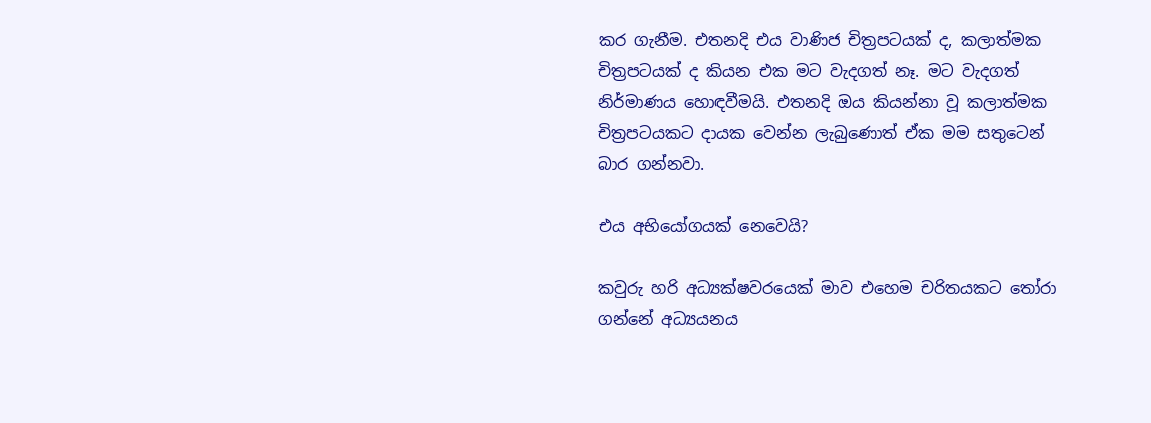කර ගැනීම. එතනදි එය වාණිජ චිත්‍රපටයක් ද, කලාත්මක චිත්‍රපටයක් ද කියන එක මට වැදගත් නෑ. මට වැදගත් නිර්මාණය හොඳවීමයි. එතනදි ඔය කියන්නා වූ කලාත්මක චිත්‍රපටයකට දායක වෙන්න ලැබුණොත් ඒක මම සතුටෙන් බාර ගන්නවා.

එය අභියෝගයක් නෙවෙයි?

කවුරු හරි අධ්‍යක්ෂවරයෙක් මාව එහෙම චරිතයකට තෝරා ගන්නේ අධ්‍යයනය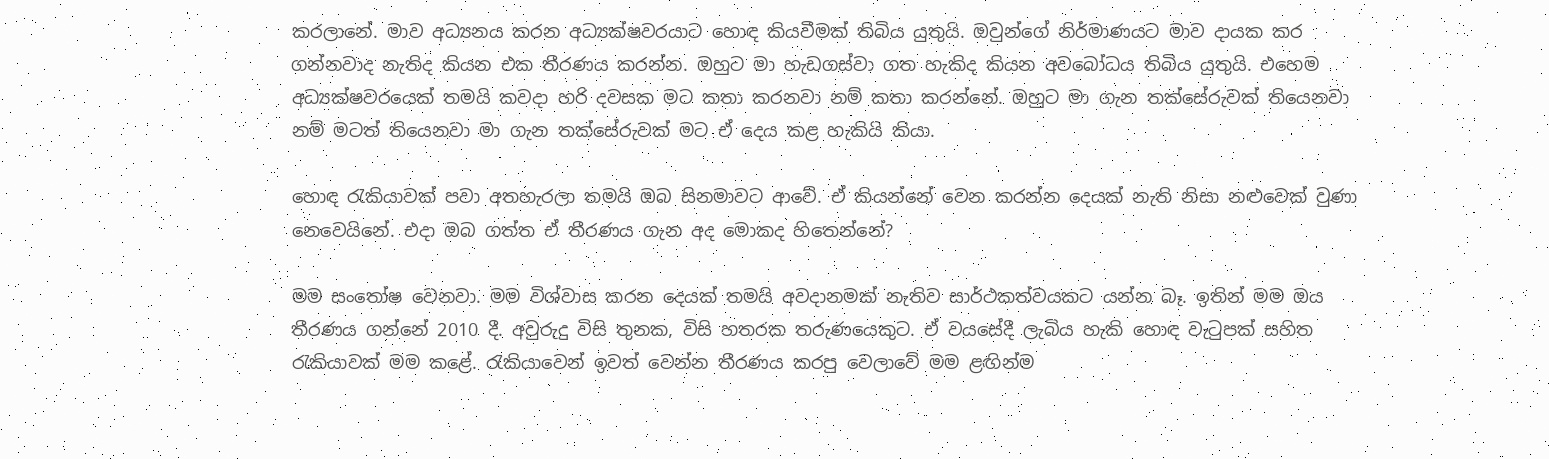කරලානේ. මාව අධ්‍යනය කරන අධ්‍යක්ෂවරයාට හොඳ කියවීමක් තිබිය යුතුයි. ඔවුන්ගේ නිර්මාණයට මාව දායක කර ගන්නවාද නැතිද කියන එක තීරණය කරන්න. ඔහුට මා හැඩගස්වා ගත හැකිද කියන අවබෝධය තිබිය යුතුයි. එහෙම අධ්‍යක්ෂවරයෙක් තමයි කවදා හරි දවසක මට කතා කරනවා නම් කතා කරන්නේ. ඔහුට මා ගැන තක්සේරුවක් තියෙනවා නම් මටත් තියෙනවා මා ගැන තක්සේරුවක් මට ඒ දෙය කළ හැකියි කියා.

හොඳ රැකියාවක් පවා අතහැරලා තමයි ඔබ සිනමාවට ආවේ. ඒ කියන්නේ වෙන කරන්න දෙයක් නැති නිසා නළුවෙක් වුණා නෙවෙයිනේ. එදා ඔබ ගත්ත ඒ තීරණය ගැන අද මොකද හිතෙන්නේ?

මම සංතෝෂ වෙනවා. මම විශ්වාස කරන දෙයක් තමයි අවදානමක් නැතිව සාර්ථකත්වයකට යන්න බෑ. ඉතින් මම ඔය තීරණය ගන්නේ 2010 දී. අවුරුදු විසි තුනක, විසි හතරක තරුණයෙකුට. ඒ වයසේදී ලැබිය හැකි හොඳ වැටුපක් සහිත රැකියාවක් මම කළේ. රැකියාවෙන් ඉවත් වෙන්න තීරණය කරපු වෙලාවේ මම ළඟින්ම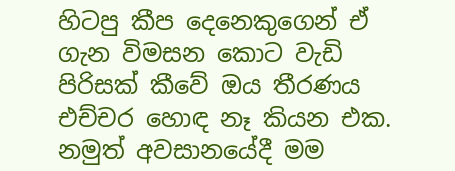හිටපු කීප දෙනෙකුගෙන් ඒ ගැන විමසන කොට වැඩි පිරිසක් කීවේ ඔය තීරණය එච්චර හොඳ නෑ කියන එක. නමුත් අවසානයේදී මම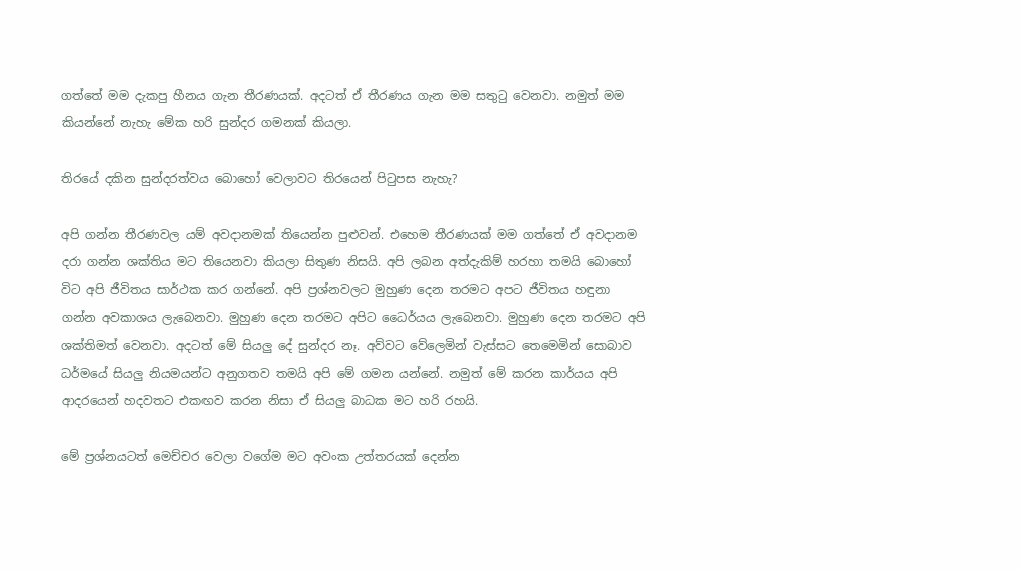ගත්තේ මම දැකපු හීනය ගැන තීරණයක්. අදටත් ඒ තීරණය ගැන මම සතුටු වෙනවා. නමුත් මම කියන්නේ නැහැ මේක හරි සුන්දර ගමනක් කියලා.

තිරයේ දකින සුන්දරත්වය බොහෝ වෙලාවට තිරයෙන් පිටුපස නැහැ?

අපි ගන්න තීරණවල යම් අවදානමක් තියෙන්න පුළුවන්. එහෙම තීරණයක් මම ගත්තේ ඒ අවදානම දරා ගන්න ශක්තිය මට තියෙනවා කියලා සිතුණ නිසයි. අපි ලබන අත්දැකිම් හරහා තමයි බොහෝ විට අපි ජීවිතය සාර්ථක කර ගන්නේ. අපි ප්‍රශ්නවලට මුහුණ දෙන තරමට අපට ජීවිතය හඳුනා ගන්න අවකාශය ලැබෙනවා. මුහුණ දෙන තරමට අපිට ධෛර්යය ලැබෙනවා. මුහුණ දෙන තරමට අපි ශක්තිමත් වෙනවා. අදටත් මේ සියලු දේ සුන්දර නෑ. අව්වට වේලෙමින් වැස්සට තෙමෙමින් සොබාව ධර්මයේ සියලු නියමයන්ට අනුගතව තමයි අපි මේ ගමන යන්නේ. නමුත් මේ කරන කාර්යය අපි ආදරයෙන් හදවතට එකඟව කරන නිසා ඒ සියලු බාධක මට හරි රහයි.

මේ ප්‍රශ්නයටත් මෙච්චර වෙලා වගේම මට අවංක උත්තරයක් දෙන්න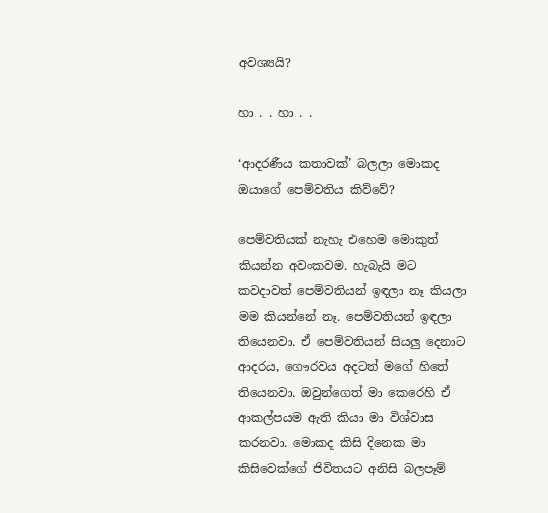අවශ්‍යයි?

හා . . හා . .

‘ආදරණීය කතාවක්’ බලලා මොකද ඔයාගේ පෙම්වතිය කිව්වේ?

පෙම්වතියක් නැහැ එහෙම මොකුත් කියන්න අවංකවම. හැබැයි මට කවදාවත් පෙම්වතියන් ඉඳලා නෑ කියලා මම කියන්නේ නෑ. පෙම්වතියන් ඉඳලා තියෙනවා. ඒ පෙම්වතියන් සියලු දෙනාට ආදරය, ගෞරවය අදටත් මගේ හිතේ තියෙනවා. ඔවුන්ගෙත් මා කෙරෙහි ඒ ආකල්පයම ඇති කියා මා විශ්වාස කරනවා. මොකද කිසි දිනෙක මා කිසිවෙක්ගේ ජිවිතයට අනිසි බලපෑම්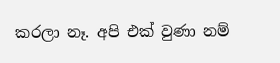කරලා නෑ. අපි එක් වුණා නම්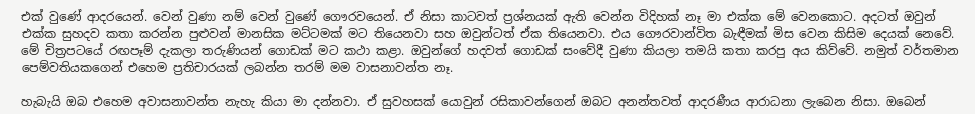එක් වුණේ ආදරයෙන්. වෙන් වුණා නම් වෙන් වුණේ ගෞරවයෙන්. ඒ නිසා කාටවත් ප්‍රශ්නයක් ඇති වෙන්න විදිහක් නෑ මා එක්ක මේ වෙනකොට. අදටත් ඔවුන් එක්ක සුහදව කතා කරන්න පුළුවන් මානසික මට්ටමක් මට තියෙනවා සහ ඔවුන්ටත් ඒක තියෙනවා. එය ගෞරවාන්විත බැඳීමක් මිස වෙන කිසිම දෙයක් නෙවේ. මේ චිත්‍රපටයේ රඟපෑම් දැකලා තරුණියන් ගොඩක් මට කථා කළා. ඔවුන්ගේ හදවත් ගොඩක් සංවේදී වුණා කියලා තමයි කතා කරපු අය කිව්වේ. නමුත් වර්තමාන පෙම්වතියකගෙන් එහෙම ප්‍රතිචාරයක් ලබන්න තරම් මම වාසනාවන්ත නෑ.

හැබැයි ඔබ එහෙම අවාසනාවන්ත නැහැ කියා මා දන්නවා. ඒ සුවහසක් යොවුන් රසිකාවන්ගෙන් ඔබට අනන්තවත් ආදරණීය ආරාධනා ලැබෙන නිසා. ඔබෙන්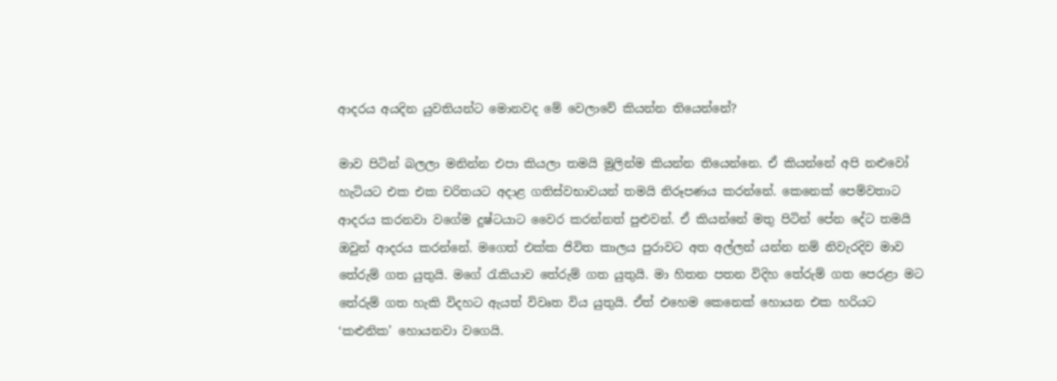ආදරය අයදින යුවතියන්ට මොනවද මේ වෙලාවේ කියන්න තියෙන්නේ?

මාව පිටින් බලලා මනින්න එපා කියලා තමයි මුලින්ම කියන්න තියෙන්නෙ. ඒ කියන්නේ අපි නළුවෝ හැටියට එක එක චරිතයට අදාළ ගතිස්වභාවයන් තමයි නිරූපණය කරන්නේ. කෙනෙක් පෙම්වතාට ආදරය කරනවා වගේම දුෂ්ටයාට වෛර කරන්නත් පුළුවන්. ඒ කියන්නේ මතු පිටින් පේන දේට තමයි ඔවුන් ආදරය කරන්නේ. මගෙත් එක්ක ජිවිත කාලය පුරාවට අත අල්ලන් යන්න නම් නිවැරදිව මාව තේරුම් ගත යුතුයි. මගේ රැකියාව තේරුම් ගත යුතුයි. මා හිතන පතන විදිහ තේරුම් ගත පෙරළා මට තේරුම් ගත හැකි විදහට ඇයත් විවෘත විය යුතුයි. ඒත් එහෙම කෙනෙක් හොයන එක හරියට ‘කළුනික’ හොයනවා වගෙයි.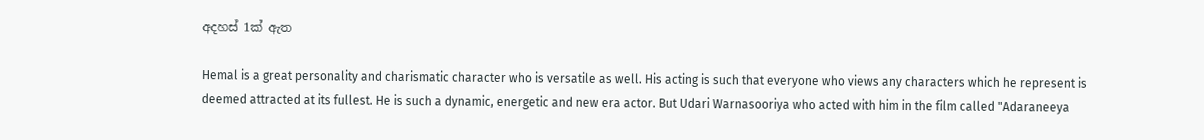අදහස් 1ක් ඇත

Hemal is a great personality and charismatic character who is versatile as well. His acting is such that everyone who views any characters which he represent is deemed attracted at its fullest. He is such a dynamic, energetic and new era actor. But Udari Warnasooriya who acted with him in the film called "Adaraneeya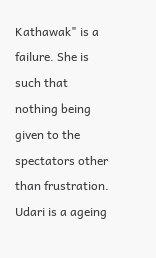Kathawak" is a failure. She is such that nothing being given to the spectators other than frustration. Udari is a ageing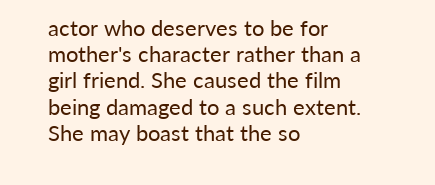actor who deserves to be for mother's character rather than a girl friend. She caused the film being damaged to a such extent. She may boast that the so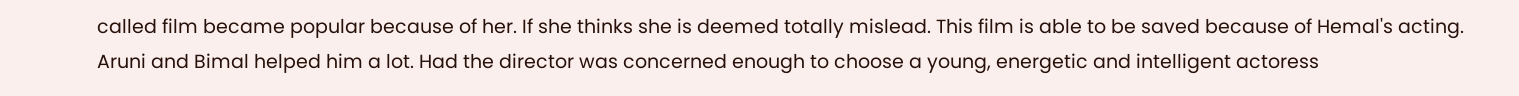called film became popular because of her. If she thinks she is deemed totally mislead. This film is able to be saved because of Hemal's acting. Aruni and Bimal helped him a lot. Had the director was concerned enough to choose a young, energetic and intelligent actoress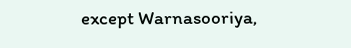except Warnasooriya,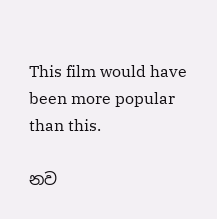This film would have been more popular than this.

නව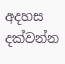අදහස දක්වන්න